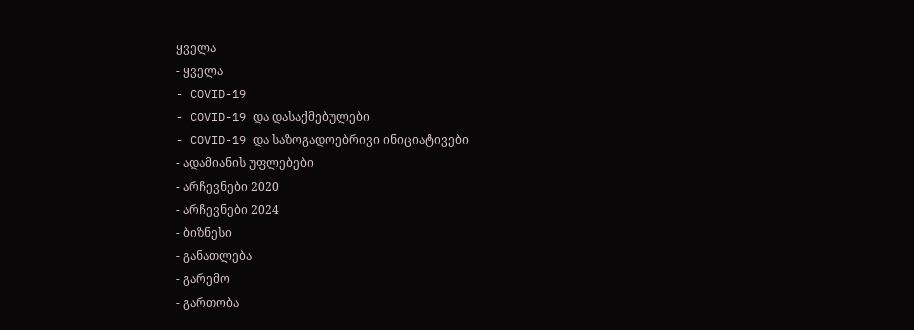ყველა
- ყველა
- COVID-19
- COVID-19 და დასაქმებულები
- COVID-19 და საზოგადოებრივი ინიციატივები
- ადამიანის უფლებები
- არჩევნები 2020
- არჩევნები 2024
- ბიზნესი
- განათლება
- გარემო
- გართობა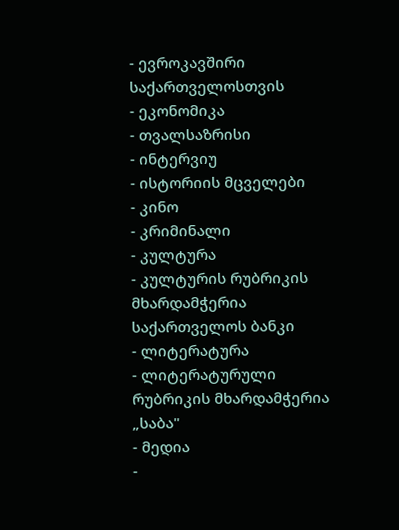- ევროკავშირი საქართველოსთვის
- ეკონომიკა
- თვალსაზრისი
- ინტერვიუ
- ისტორიის მცველები
- კინო
- კრიმინალი
- კულტურა
- კულტურის რუბრიკის მხარდამჭერია საქართველოს ბანკი
- ლიტერატურა
- ლიტერატურული რუბრიკის მხარდამჭერია „საბა"
- მედია
-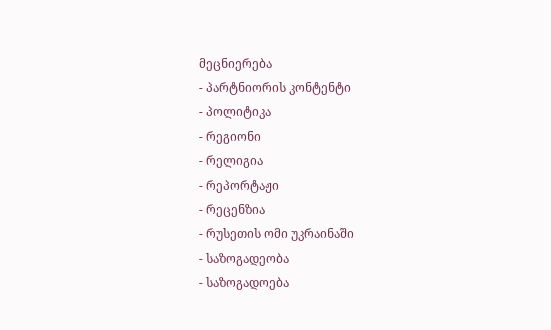მეცნიერება
- პარტნიორის კონტენტი
- პოლიტიკა
- რეგიონი
- რელიგია
- რეპორტაჟი
- რეცენზია
- რუსეთის ომი უკრაინაში
- საზოგადეობა
- საზოგადოება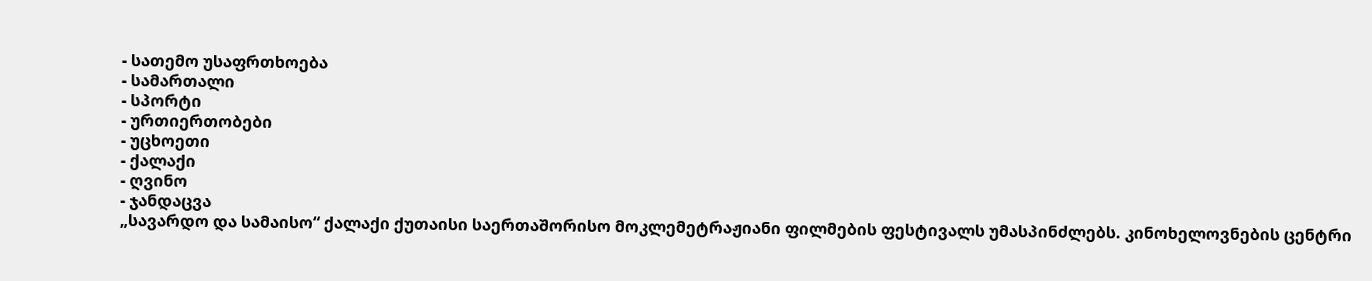- სათემო უსაფრთხოება
- სამართალი
- სპორტი
- ურთიერთობები
- უცხოეთი
- ქალაქი
- ღვინო
- ჯანდაცვა
„სავარდო და სამაისო“ ქალაქი ქუთაისი საერთაშორისო მოკლემეტრაჟიანი ფილმების ფესტივალს უმასპინძლებს. კინოხელოვნების ცენტრი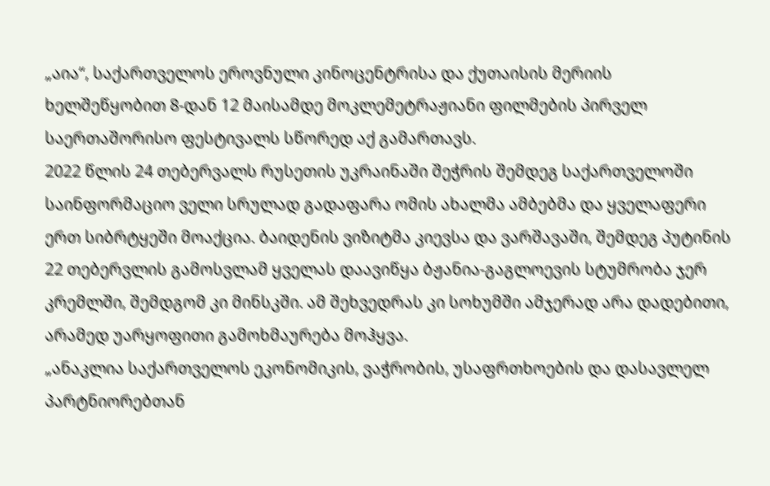„აია“, საქართველოს ეროვნული კინოცენტრისა და ქუთაისის მერიის ხელშეწყობით 8-დან 12 მაისამდე მოკლემეტრაჟიანი ფილმების პირველ საერთაშორისო ფესტივალს სწორედ აქ გამართავს.
2022 წლის 24 თებერვალს რუსეთის უკრაინაში შეჭრის შემდეგ საქართველოში საინფორმაციო ველი სრულად გადაფარა ომის ახალმა ამბებმა და ყველაფერი ერთ სიბრტყეში მოაქცია. ბაიდენის ვიზიტმა კიევსა და ვარშავაში, შემდეგ პუტინის 22 თებერვლის გამოსვლამ ყველას დაავიწყა ბჟანია-გაგლოევის სტუმრობა ჯერ კრემლში, შემდგომ კი მინსკში. ამ შეხვედრას კი სოხუმში ამჯერად არა დადებითი, არამედ უარყოფითი გამოხმაურება მოჰყვა.
„ანაკლია საქართველოს ეკონომიკის, ვაჭრობის, უსაფრთხოების და დასავლელ პარტნიორებთან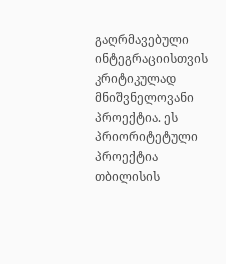გაღრმავებული ინტეგრაციისთვის კრიტიკულად მნიშვნელოვანი პროექტია. ეს პრიორიტეტული პროექტია თბილისის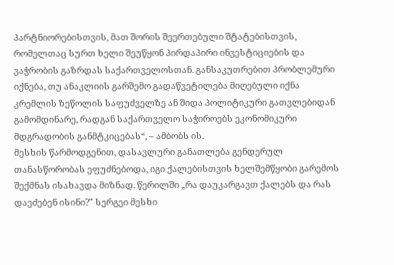პარტნიორებისთვის, მათ შორის შეერთებული შტატებისთვის, რომელთაც სურთ ხელი შეუწყონ პირდაპირი ინვესტიციების და ვაჭრობის გაზრდას საქართველოსთან. განსაკუთრებით პრობლემური იქნება, თუ ანაკლიის გარშემო გადაწვეტილება მიღებული იქნა კრემლის ზეწოლის საფუძველზე ან შიდა პოლიტიკური გათვლებიდან გამომდინარე, რადგან საქართველო საჭიროებს ეკონომიკური მდგრადობის განმტკიცებას“, – ამბობს ის.
მესხის წარმოდგენით, დასავლური განათლება გენდერულ თანასწორობას ეფუძნებოდა, იგი ქალებისთვის ხელშემწყობი გარემოს შექმნას ისახავდა მიზნად. წერილში „რა დაუკარგავთ ქალებს და რას დაეძებენ ისინი?" სერგეი მესხი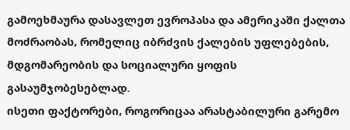გამოეხმაურა დასავლეთ ევროპასა და ამერიკაში ქალთა მოძრაობას, რომელიც იბრძვის ქალების უფლებების, მდგომარეობის და სოციალური ყოფის გასაუმჯობესებლად.
ისეთი ფაქტორები, როგორიცაა არასტაბილური გარემო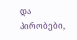და პირობები,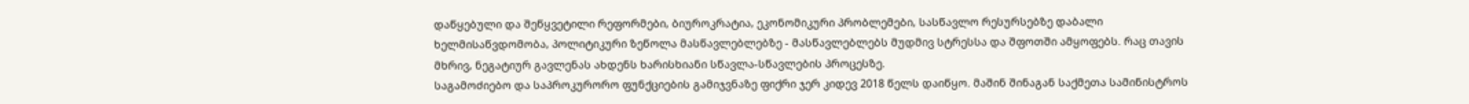დაწყებული და შეწყვეტილი რეფორმები, ბიუროკრატია, ეკონომიკური პრობლემები, სასწავლო რესურსებზე დაბალი ხელმისაწვდომობა, პოლიტიკური ზეწოლა მასწავლებლებზე - მასწავლებლებს მუდმივ სტრესსა და შფოთში ამყოფებს. რაც თავის მხრივ, ნეგატიურ გავლენას ახდენს ხარისხიანი სწავლა-სწავლების პროცესზე.
საგამოძიებო და საპროკურორო ფუნქციების გამიჯვნაზე ფიქრი ჯერ კიდევ 2018 წელს დაიწყო. მაშინ შინაგან საქმეთა სამინისტროს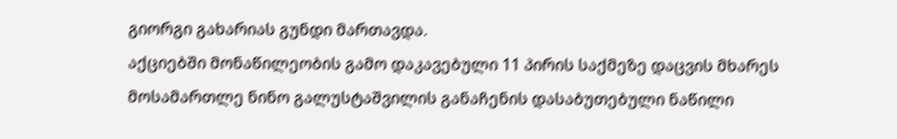გიორგი გახარიას გუნდი მართავდა.
აქციებში მონაწილეობის გამო დაკავებული 11 პირის საქმეზე დაცვის მხარეს მოსამართლე ნინო გალუსტაშვილის განაჩენის დასაბუთებული ნაწილი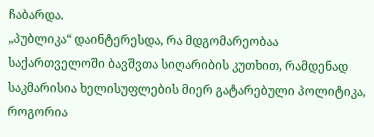ჩაბარდა.
„პუბლიკა“ დაინტერესდა, რა მდგომარეობაა საქართველოში ბავშვთა სიღარიბის კუთხით, რამდენად საკმარისია ხელისუფლების მიერ გატარებული პოლიტიკა, როგორია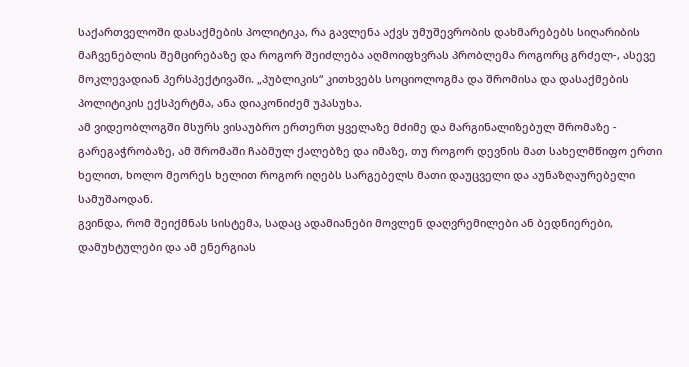საქართველოში დასაქმების პოლიტიკა, რა გავლენა აქვს უმუშევრობის დახმარებებს სიღარიბის მაჩვენებლის შემცირებაზე და როგორ შეიძლება აღმოიფხვრას პრობლემა როგორც გრძელ-, ასევე მოკლევადიან პერსპექტივაში. „პუბლიკის“ კითხვებს სოციოლოგმა და შრომისა და დასაქმების პოლიტიკის ექსპერტმა, ანა დიაკონიძემ უპასუხა.
ამ ვიდეობლოგში მსურს ვისაუბრო ერთერთ ყველაზე მძიმე და მარგინალიზებულ შრომაზე - გარეგაჭრობაზე, ამ შრომაში ჩაბმულ ქალებზე და იმაზე, თუ როგორ დევნის მათ სახელმწიფო ერთი ხელით, ხოლო მეორეს ხელით როგორ იღებს სარგებელს მათი დაუცველი და აუნაზღაურებელი სამუშაოდან.
გვინდა, რომ შეიქმნას სისტემა, სადაც ადამიანები მოვლენ დაღვრემილები ან ბედნიერები, დამუხტულები და ამ ენერგიას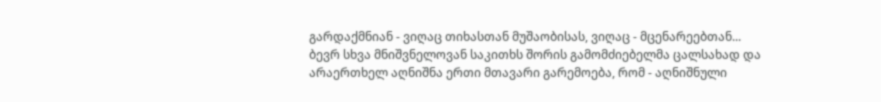გარდაქმნიან - ვიღაც თიხასთან მუშაობისას, ვიღაც - მცენარეებთან...
ბევრ სხვა მნიშვნელოვან საკითხს შორის გამომძიებელმა ცალსახად და არაერთხელ აღნიშნა ერთი მთავარი გარემოება, რომ - აღნიშნული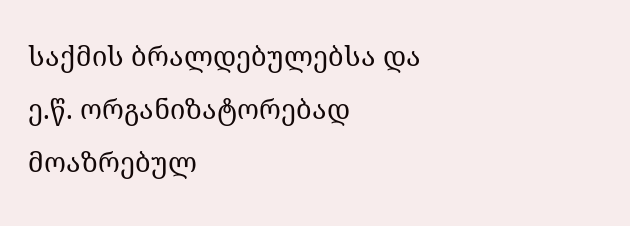საქმის ბრალდებულებსა და ე.წ. ორგანიზატორებად მოაზრებულ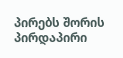პირებს შორის პირდაპირი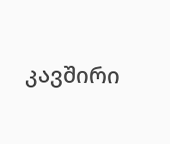კავშირი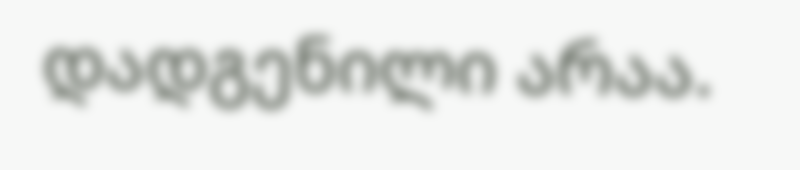დადგენილი არაა.